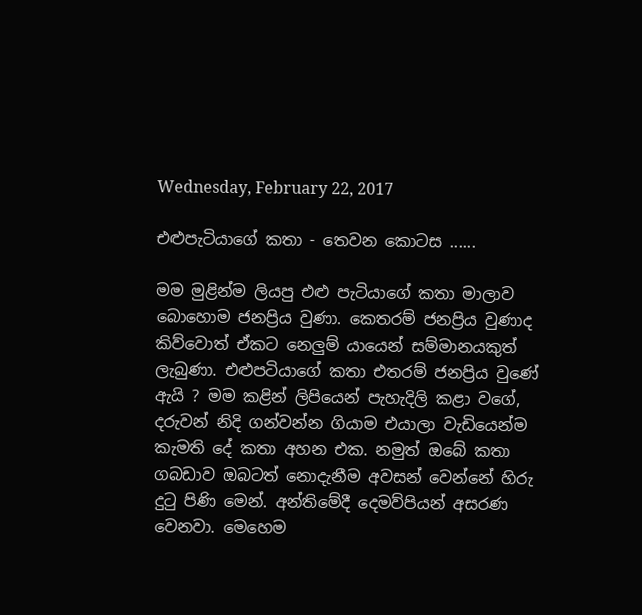Wednesday, February 22, 2017

එළුපැටියාගේ කතා - තෙවන කොටස ......

මම මුළින්ම ලියපු එළු පැටියාගේ කතා මාලාව බොහොම ජනප්‍රිය වුණා. කෙතරම් ජනප්‍රිය වුණාද කිව්වොත් ඒකට නෙලුම් යායෙන් සම්මානයකුත් ලැබුණා. එළුපටියාගේ කතා එතරම් ජනප්‍රිය වුණේ ඇයි ? මම කළින් ලිපියෙන් පැහැදිලි කළා වගේ, දරුවන් නිදි ගන්වන්න ගියාම එයාලා වැඩියෙන්ම කැමති දේ කතා අහන එක. නමුත් ඔබේ කතා ගබඩාව ඔබටත් නොදැනීම අවසන් වෙන්නේ හිරු දුටු පිණි මෙන්. අන්තිමේදී දෙමව්පියන් අසරණ වෙනවා. මෙහෙම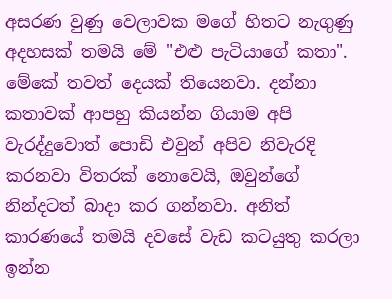අසරණ වුණු වෙලාවක මගේ හිතට නැගුණු අදහසක් තමයි මේ "එළු පැටියාගේ කතා". මේකේ තවත් දෙයක් තියෙනවා. දන්නා කතාවක් ආපහු කියන්න ගියාම අපි වැරද්දුවොත් පොඩි එවුන් අපිව නිවැරදි කරනවා විතරක් නොවෙයි, ඔවුන්ගේ නින්දටත් බාදා කර ගන්නවා. අනිත් කාරණයේ තමයි දවසේ වැඩ කටයුතු කරලා ඉන්න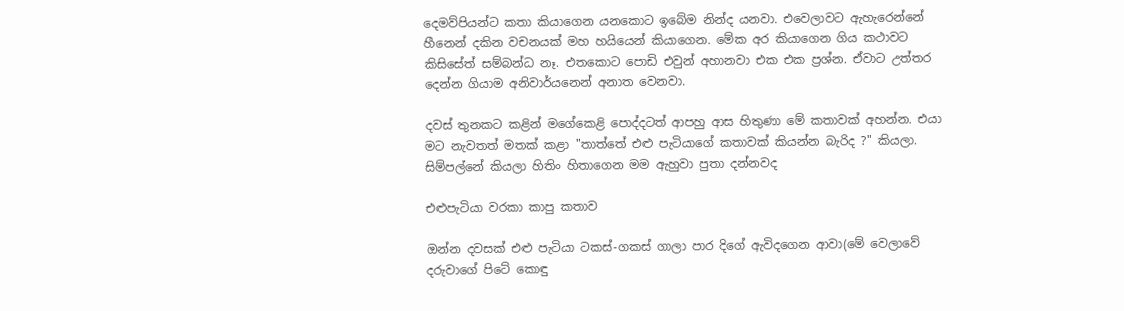දෙමව්පියන්ට කතා කියාගෙන යනකොට ඉබේම නින්ද යනවා. එවෙලාවට ඇහැරෙන්නේ හීනෙන් දකින වචනයක් මහ හයියෙන් කියාගෙන. මේක අර කියාගෙන ගිය කථාවට කිසිසේත් සම්බන්ධ නෑ. එතකොට පොඩි එවුන් අහානවා එක එක ප්‍රශ්න. ඒවාට උත්තර දෙන්න ගියාම අනිවාර්යනෙන් අනාත වෙනවා.

දවස් තුනකට කළින් මගේකෙළි පොද්දටත් ආපහු ආස හිතුණා මේ කතාවක් අහන්න. එයා මට නැවතත් මතක් කළා "තාත්තේ එළු පැටියාගේ කතාවක් කියන්න බැරිද ?" කියලා. සිම්පල්නේ කියලා හිතිං හිතාගෙන මම ඇහුවා පුතා දන්නවද

එළුපැටියා වරකා කාපු කතාව

ඔන්න දවසක් එළු පැටියා ටකස්-ගකස් ගාලා පාර දිගේ ඇවිදගෙන ආවා(මේ වෙලාවේ දරුවාගේ පිටේ කොඳු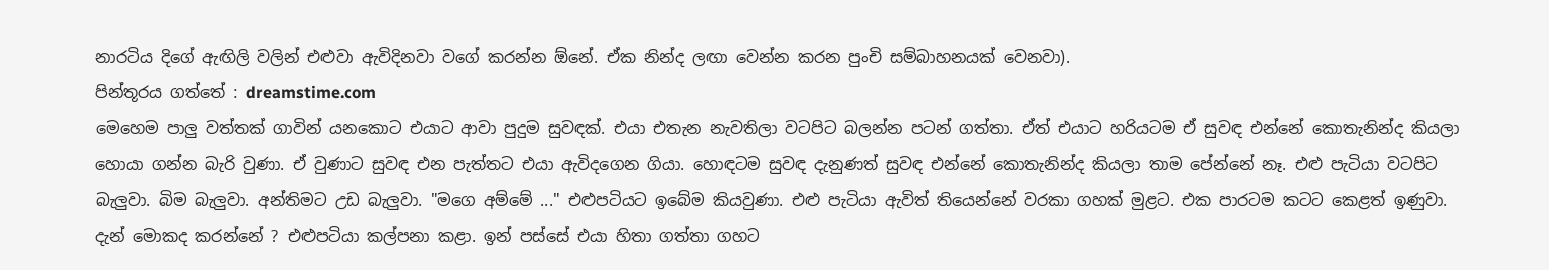නාරටිය දිගේ ඇඟිලි වලින් එළුවා ඇවිදිනවා වගේ කරන්න ඕනේ. ඒක නින්ද ලඟා වෙන්න කරන පුංචි සම්බාහනයක් වෙනවා).
පින්තූරය ගත්තේ : dreamstime.com
මෙහෙම පාලු වත්තක් ගාවින් යනකොට එයාට ආවා පුදුම සුවඳක්. එයා එතැන නැවතිලා වටපිට බලන්න පටන් ගත්තා. ඒත් එයාට හරියටම ඒ සුවඳ එන්නේ කොතැනින්ද කියලා හොයා ගන්න බැරි වුණා. ඒ වුණාට සුවඳ එන පැත්තට එයා ඇවිදගෙන ගියා. හොඳටම සුවඳ දැනුණත් සුවඳ එන්නේ කොතැනින්ද කියලා තාම පේන්නේ නෑ. එළු පැටියා වටපිට බැලුවා. බිම බැලුවා. අන්තිමට උඩ බැලුවා. "මගෙ අම්මේ ..." එළුපටියට ඉබේම කියවුණා. එළු පැටියා ඇවිත් තියෙන්නේ වරකා ගහක් මුළට. එක පාරටම කටට කෙළත් ඉණුවා. දැන් මොකද කරන්නේ ? එළුපටියා කල්පනා කළා. ඉන් පස්සේ එයා හිතා ගත්තා ගහට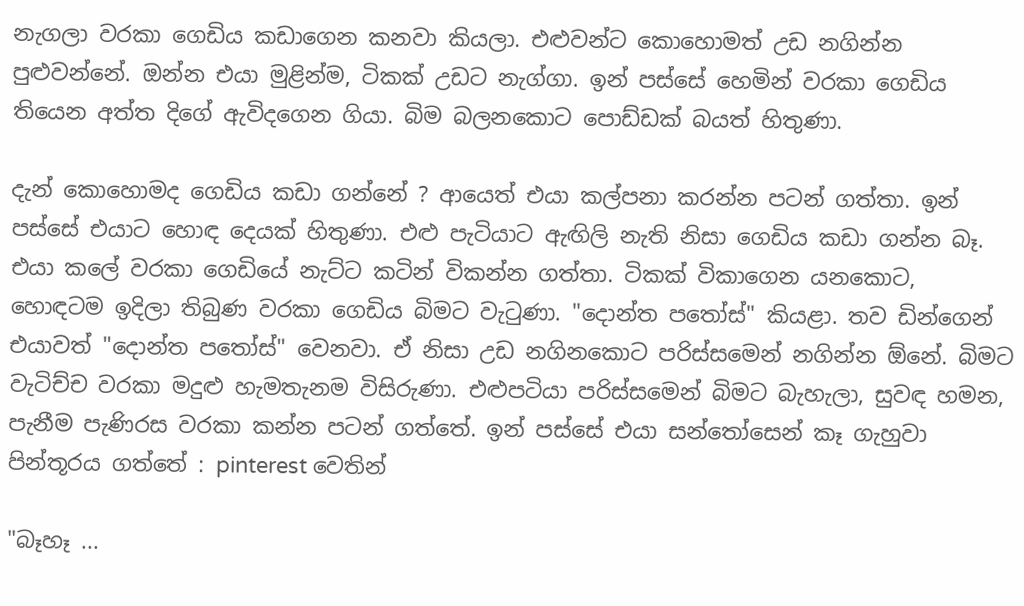නැගලා වරකා ගෙඩිය කඩාගෙන කනවා කියලා. එළුවන්ට කොහොමත් උඩ නගින්න පුළුවන්නේ. ඔන්න එයා මුළින්ම, ටිකක් උඩට නැග්ගා. ඉන් පස්සේ හෙමින් වරකා ගෙඩිය තියෙන අත්ත දිගේ ඇවිදගෙන ගියා. බිම බලනකොට පොඩ්ඩක් බයත් හිතුණා.

දැන් කොහොමද ගෙඩිය කඩා ගන්නේ ? ආයෙත් එයා කල්පනා කරන්න පටන් ගත්තා. ඉන් පස්සේ එයාට හොඳ දෙයක් හිතුණා. එළු පැටියාට ඇඟිලි නැති නිසා ගෙඩිය කඩා ගන්න බෑ. එයා කලේ වරකා ගෙඩියේ නැට්ට කටින් විකන්න ගත්තා. ටිකක් විකාගෙන යනකොට, හොඳටම ඉදිලා තිබුණ වරකා ගෙඩිය බිමට වැටුණා. "දොන්ත පතෝස්" කියළා. තව ඩින්ගෙන් එයාවත් "දොන්ත පතෝස්" වෙනවා. ඒ නිසා උඩ නගිනකොට පරිස්සමෙන් නගින්න ඕනේ. බිමට වැටිච්ච වරකා මදුළු හැමතැනම විසිරුණා. එළුපටියා පරිස්සමෙන් බිමට බැහැලා, සුවඳ හමන, පැනීම පැණිරස වරකා කන්න පටන් ගත්තේ. ඉන් පස්සේ එයා සන්තෝසෙන් කෑ ගැහුවා
පින්තූරය ගත්තේ : pinterest වෙතින්

"බෑහෑ ...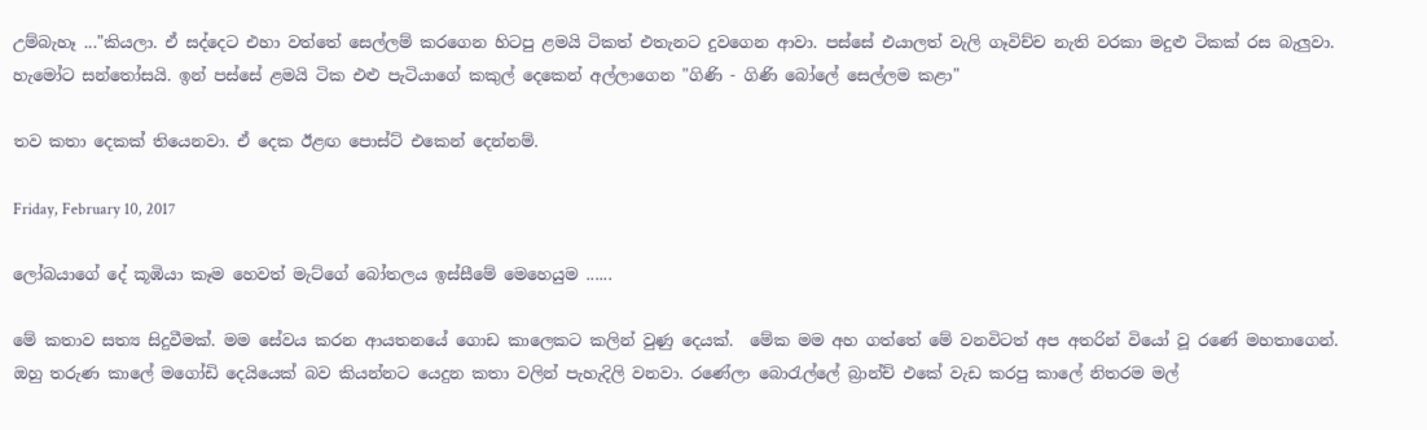උම්බැහෑ ..."කියලා. ඒ සද්දෙට එහා වත්තේ සෙල්ලම් කරගෙන හිටපු ළමයි ටිකත් එතැනට දුවගෙන ආවා. පස්සේ එයාලත් වැලි ගෑවිච්ච නැති වරකා මදුළු ටිකක් රස බැලුවා. හැමෝට සන්තෝසයි. ඉන් පස්සේ ළමයි ටික එළු පැටියාගේ කකුල් දෙකෙන් අල්ලාගෙන "ගිණි - ගිණි බෝලේ සෙල්ලම කළා"

තව කතා දෙකක් තියෙනවා. ඒ දෙක ඊළඟ පොස්ට් එකෙන් දෙන්නම්.

Friday, February 10, 2017

ලෝබයාගේ දේ කූඹියා කෑම හෙවත් මැට්ගේ බෝතලය ඉස්සීමේ මෙහෙයුම ......

මේ කතාව සත්‍ය සිදුවීමක්. මම සේවය කරන ආයතනයේ ගොඩ කාලෙකට කලින් වුණු දෙයක්.  මේක මම අහ ගත්තේ මේ වනවිටත් අප අතරින් වියෝ වූ රණේ මහතාගෙන්. ඔහු තරුණ කාලේ මගෝඩි දෙයියෙක් බව කියන්නට යෙදුන කතා වලින් පැහැදිලි වනවා. රණේලා බොරැල්ලේ බ්‍රාන්ච් එකේ වැඩ කරපු කාලේ නිතරම මල්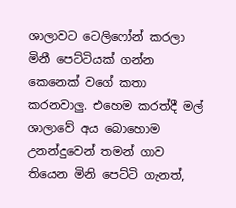ශාලාවට ටෙලිෆෝන් කරලා මිනී පෙට්ටියක් ගන්න කෙනෙක් වගේ කතා කරනවාලු. එහෙම කරත්දී මල් ශාලාවේ අය බොහොම උනන්දුවෙන් තමන් ගාව තියෙන මිනි පෙට්ටි ගැනත්,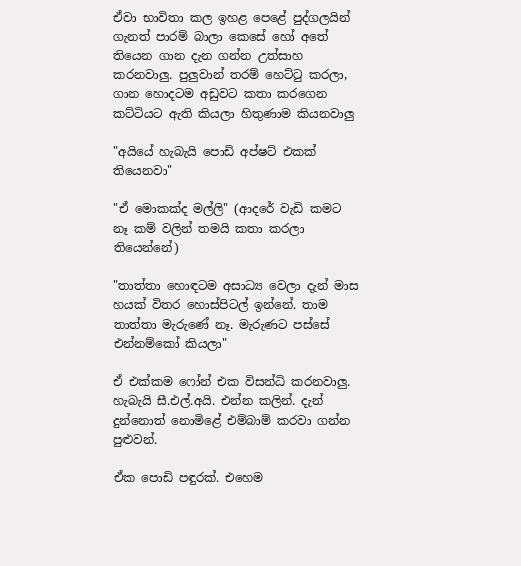ඒවා භාවිතා කල ඉහළ පෙළේ පුද්ගලයින් ගැනත් පාරම් බාලා කෙසේ හෝ අතේ තියෙන ගාන දැන ගන්න උත්සාහ කරනවාලු. පුලුවාන් තරම් හෙට්ටු කරලා, ගාන හොදටම අඩුවට කතා කරගෙන කට්ටියට ඇති කියලා හිතුණාම කියනවාලු

"අයියේ හැබැයි පොඩි අප්ෂට් එකක් තියෙනවා"

"ඒ මොකක්ද මල්ලි" (ආදරේ වැඩි කමට නෑ කම් වලින් තමයි කතා කරලා තියෙන්නේ)

"තාත්තා හොඳටම අසාධ්‍ය වෙලා දැන් මාස හයක් විතර හොස්පිටල් ඉන්නේ. තාම තාත්තා මැරුණේ නෑ. මැරුණට පස්සේ එන්නම්කෝ කියලා"

ඒ එක්කම ෆෝන් එක විසන්ධි කරනවාලු. හැබැයි සී.එල්.අයි. එන්න කලින්. දැන් දුන්නොත් නොමිළේ එම්බාම් කරවා ගන්න පුළුවන්.

ඒක පොඩි පඳුරක්. එහෙම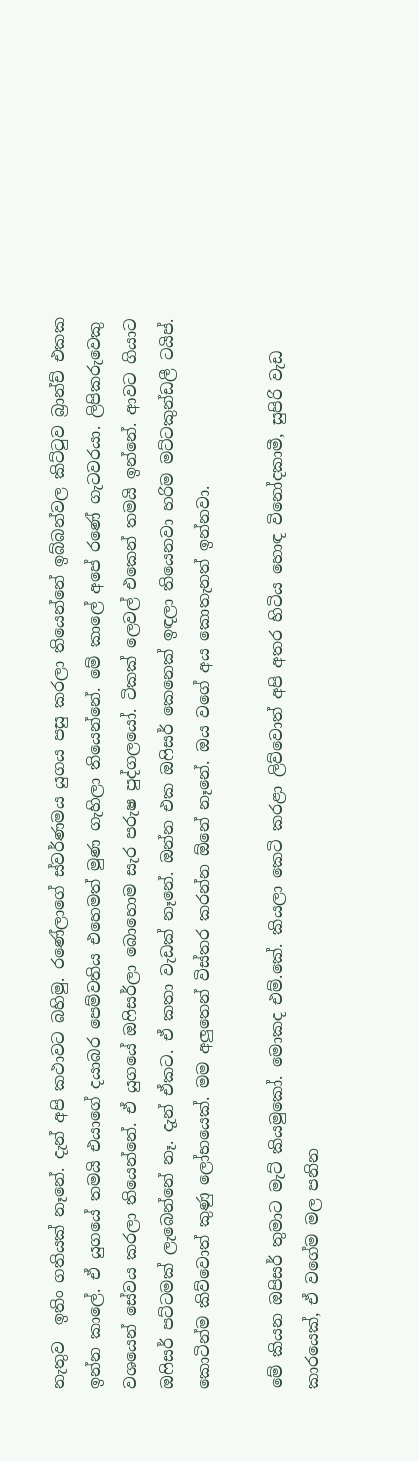නැතුව  ඉතිං ගතියක් නෑනේ. දැන් අපි කථාවට බහිමු. රණේලාගේ ස්වර්ණමය යුගය පසු කරලා තියෙන්නේ ඉබ්බන්වල කිට්ටුව බ්‍රාන්ච් එකක ඉන්න කාලේ. ඒ යුගයේ තමයි එයාගේ දයාබර පෙම්වතිය එහෙමත් මුණ ගැහිලා තියෙන්නේ. මේ කාලේ අපේ රණේ ගැටවරයා. ලිපිකරුවෙකු වශයෙන් සේවය කරලා තියෙන්නේ. ඒ යුගයේ ඔෆිසර්ලා බොහොම සැර පරුෂ පුද්ගලයෝ. ටිකක් ලෙවල් එකෙන් තමයි ඉන්නේ. ආවට ගියාට ඔෆිසර් පට්ටමක් ලැබෙන්නේ නෑ. දැන් ඒකට. ඒ කතා වැඩක් නෑනේ. ඔන්න එක ඔෆිසර් කෙනෙක් ඉඳලා තියෙනවා හරිම මට්ටකුන්ඩලී ටයිප්. කොටින්ම කිව්වොත් කුණු ලෝභයෙක්. මම අලුතෙන් විස්තර කරන්න ඕනේ නෑනේ. ඔය වගේ අය කොතැනත් ඉන්නවා.

මේ කියන ඔපිසර් තුමාට මැට් කියමුකෝ. මොකද එම්.කේ. කියලා කෙටි කරළා ලිව්වොත් අපි අතර හිටිය හොඳ විනෝදකාමී, සුපිරි වැඩ කාරයෙක්, ඒ වගේම මල පනින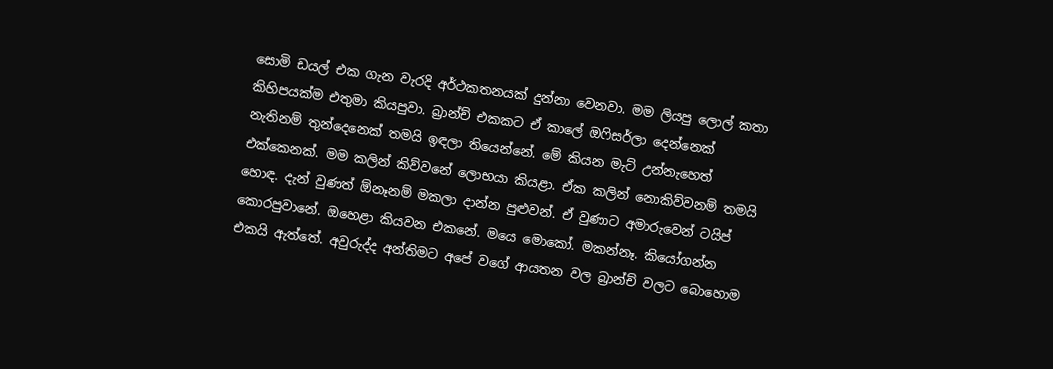සොමි ඩයල් එක ගැන වැරදි අර්ථකතනයක් දුන්නා වෙනවා. මම ලියපු ලොල් කතා කිහිපයක්ම එතුමා කියපුවා. බ්‍රාන්ච් එකකට ඒ කාලේ ඔෆිසර්ලා දෙන්නෙක් නැතිනම් තුන්දෙනෙක් තමයි ඉඳලා තියෙන්නේ. මේ කියන මැට් උන්නැහෙත් එක්කෙනක්. මම කලින් කිව්වනේ ලොභයා කියළා. ඒක කලින් නොකිව්වනම් තමයි හොඳ. දැන් වුණත් ඕනෑනම් මකලා දාන්න පුළුවන්. ඒ වුණාට අමාරුවෙන් ටයිප් කොරපුවානේ. ඔහෙළා කියවන එකනේ. මයෙ මොකෝ. මකන්නෑ. කියෝගන්න එකයි ඇත්තේ. අවුරුද්ද අන්තිමට අපේ වගේ ආයතන වල බ්‍රාන්ච් වලට බොහොම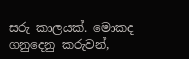සරු කාලයක්. මොකද ගනුදෙනු කරුවන්,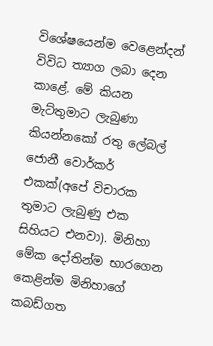විශේෂයෙන්ම වෙළෙන්දන් විවිධ ත්‍යාග ලබා දෙන කාළේ. මේ කියන මැට්තුමාට ලැබුණා කියන්නකෝ රතු ලේබල් ජොනී වොර්කර් එකක්(අපේ විචාරක තුමාට ලැබුණු එක සිහියට එනවා). මිනිහා මේක දෝතින්ම භාරගෙන කෙළින්ම මිනිහාගේ කබඩ්ගත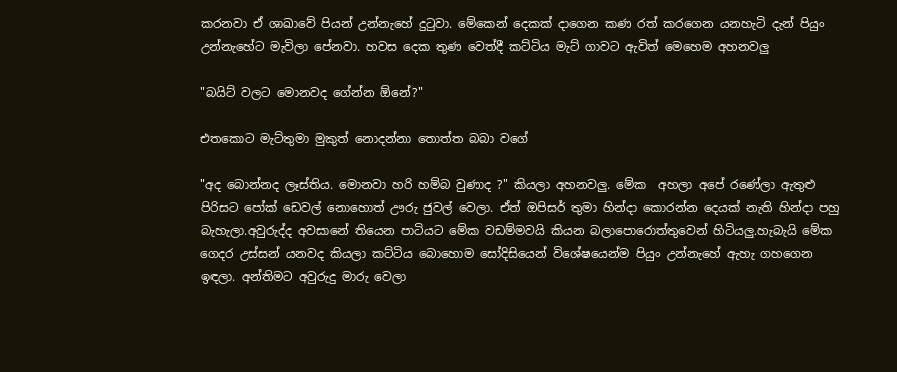කරනවා ඒ ශාඛාවේ පියන් උන්නැහේ දුටුවා. මේකෙන් දෙකක් දාගෙන කණ රත් කරගෙන යනහැටි දැන් පියුං උන්නැහේට මැවිලා පේනවා. හවස දෙක තුණ වෙත්දී කට්ටිය මැට් ගාවට ඇවිත් මෙහෙම අහනවලු

"බයිට් වලට මොනවද ගේන්න ඕනේ?"

එතකොට මැට්තුමා මුකුත් නොදන්නා තොත්ත බබා වගේ

"අද බොන්නද ලෑස්තිය. මොනවා හරි හම්බ වුණාද ?" කියලා අහනවලු. මේක  අහලා අපේ රණේලා ඇතුළු පිරිසට පෝක් ඩෙවල් නොහොත් ඌරු ජුවල් වෙලා. ඒත් ඔපිසර් තුමා හින්දා කොරන්න දෙයක් නැති හින්දා පහු බැහැලා.අවුරුද්ද අවසානේ තියෙන පාටියට මේක වඩම්මවයි කියන බලාපොරොත්තුවෙන් හිටියලු.හැබැයි මේක ගෙදර උස්සන් යනවද කියලා කට්ටිය බොහොම සෝදිසියෙන් විශේෂයෙන්ම පියුං උන්නැහේ ඇහැ ගහගෙන ඉඳලා. අන්තිමට අවුරුදු මාරු වෙලා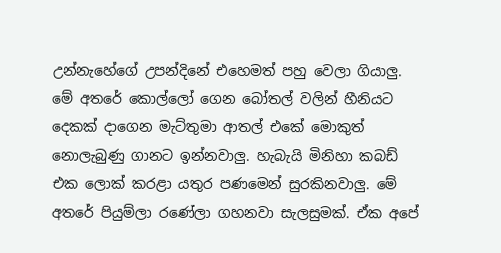උන්නැහේගේ උපන්දිනේ එහෙමත් පහු වෙලා ගියාලු. මේ අතරේ කොල්ලෝ ගෙන බෝතල් වලින් හීනියට දෙකක් දාගෙන මැට්තුමා ආතල් එකේ මොකුත් නොලැබුණු ගානට ඉන්නවාලු. හැබැයි මිනිහා කබඩ් එක ලොක් කරළා යතුර පණමෙන් සුරකිනවාලු. මේ අතරේ පියුම්ලා රණේලා ගහනවා සැලසුමක්. ඒක අපේ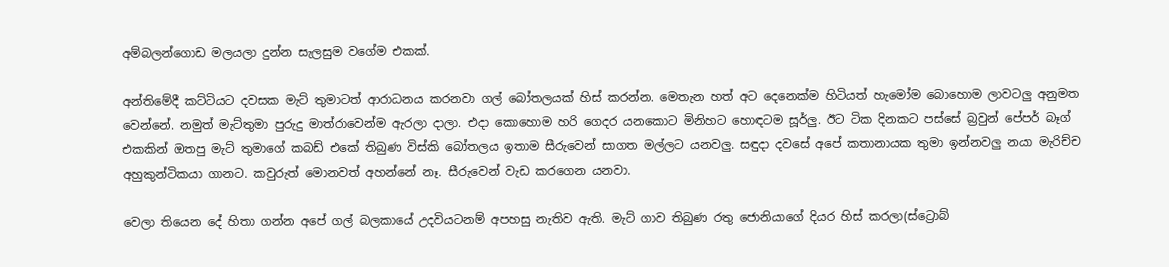අම්බලන්ගොඩ මලයලා දුන්න සැලසුම වගේම එකක්.

අන්තිමේදී කට්ටියට දවසක මැට් තුමාටත් ආරාධනය කරනවා ගල් බෝතලයක් හිස් කරන්න. මෙතැන හත් අට දෙනෙක්ම හිටියත් හැමෝම බොහොම ලාවටලු අනුමත වෙන්නේ. නමුත් මැට්තුමා පුරුදු මාත්රාවෙන්ම ඇරලා දාලා. එදා කොහොම හරි ගෙදර යනකොට මිනිහට හොඳටම සූර්ලු. ඊට ටික දිනකට පස්සේ බ්‍රවුන් පේපර් බෑග් එකකින් ඔතපු මැට් තුමාගේ කබඩ් එකේ තිබුණ විස්කි බෝතලය ඉතාම සීරුවෙන් සාගත මල්ලට යනවලු. සඳුදා දවසේ අපේ කතානායක තුමා ඉන්නවලු නයා මැරිච්ච අහුකුන්ටිකයා ගානට. කවුරුත් මොනවත් අහන්නේ නෑ. සීරුවෙන් වැඩ කරගෙන යනවා.

වෙලා තියෙන දේ හිතා ගන්න අපේ ගල් බලකායේ උදවියටනම් අපහසු නැතිව ඇති. මැට් ගාව තිබුණ රතු ජොනියාගේ දියර හිස් කරලා(ස්ට්‍රොබ්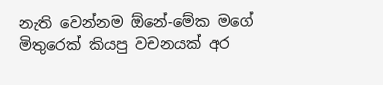නැති වෙන්නම ඕනේ-මේක මගේ මිතුරෙක් කියපු වචනයක් අර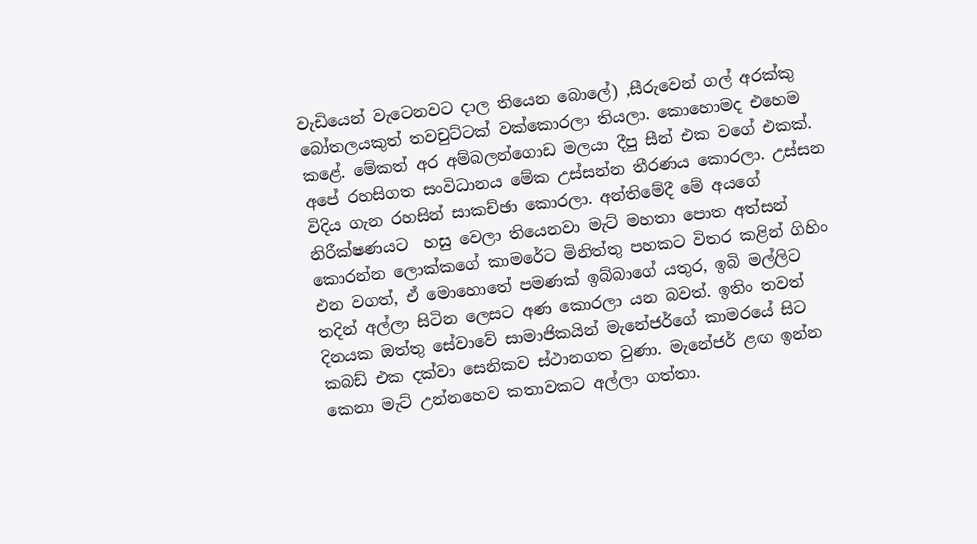වැඩියෙන් වැටෙනවට දාල තියෙන බොලේ) ,සීරුවෙන් ගල් අරක්කු බෝතලයකුත් තවචුට්ටක් වක්කොරලා තියලා. කොහොමද එහෙම කළේ. මේකත් අර අම්බලන්ගොඩ මලයා දීපු සීන් එක වගේ එකක්. අපේ රහසිගත සංවිධානය මේක උස්සන්න තීරණය කොරලා. උස්සන විදිය ගැන රහසින් සාකච්ඡා කොරලා. අන්තිමේදී මේ අයගේ නිරීක්ෂණයට  හසු වෙලා තියෙනවා මැට් මහතා පොත අත්සන් කොරන්න ලොක්කගේ කාමරේට මිනිත්තු පහකට විතර කළින් ගිහිං එන වගත්, ඒ මොහොතේ පමණක් ඉබ්බාගේ යතුර, ඉබි මල්ලිට තදින් අල්ලා සිටින ලෙසට අණ කොරලා යන බවත්. ඉතිං තවත් දිනයක ඔත්තු සේවාවේ සාමාජිකයින් මැනේජර්ගේ කාමරයේ සිට කබඩ් එක දක්වා සෙනිකව ස්ථානගත වුණා. මැනේජර් ළඟ ඉන්න කෙනා මැට් උන්නහෙව කතාවකට අල්ලා ගත්තා.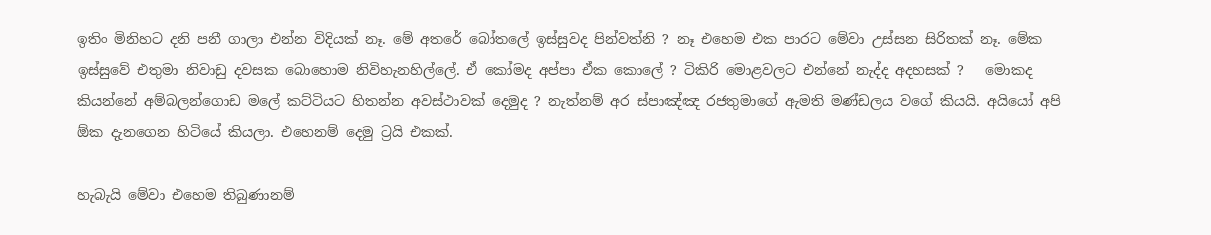ඉතිං මිනිහට දනි පනී ගාලා එන්න විදියක් නෑ. මේ අතරේ බෝතලේ ඉස්සුවද පින්වත්නි ? නෑ එහෙම එක පාරට මේවා උස්සන සිරිතක් නෑ. මේක ඉස්සුවේ එතුමා නිවාඩු දවසක බොහොම නිවිහැනහිල්ලේ. ඒ කෝමද අප්පා ඒක කොලේ ? ටිකිරි මොළවලට එන්නේ නැද්ද අදහසක් ?   මොකද කියන්නේ අම්බලන්ගොඩ මලේ කට්ටියට හිතන්න අවස්ථාවක් දෙමුද ? නැත්නම් අර ස්පාඤ්ඤ රජතුමාගේ ඇමති මණ්ඩලය වගේ කියයි. අයියෝ අපි ඕක දැනගෙන හිටියේ කියලා. එහෙනම් දෙමු ට්‍රයි එකක්.

හැබැයි මේවා එහෙම තිබුණානම්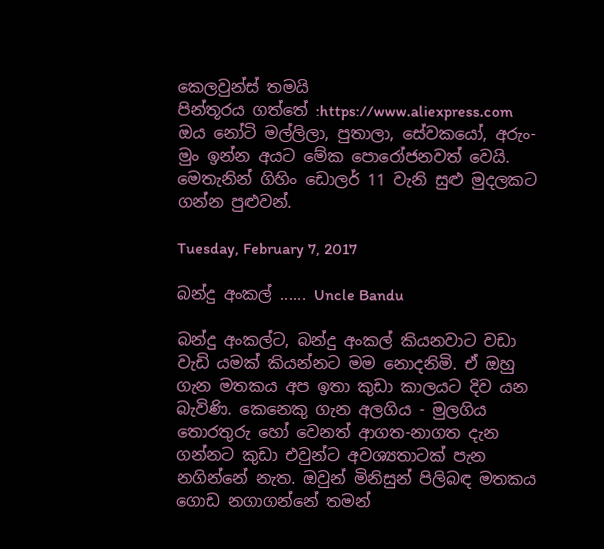කෙලවුන්ස් තමයි
පින්තූරය ගත්තේ :https://www.aliexpress.com
ඔය නෝටි මල්ලිලා, පුතාලා, සේවකයෝ, අරුං-මුං ඉන්න අයට මේක පොරෝජනවත් වෙයි. මෙතැනින් ගිහිං ඩොලර් 11 වැනි සුළු මුදලකට ගන්න පුළුවන්.

Tuesday, February 7, 2017

බන්දු අංකල් ...... Uncle Bandu

බන්දු අංකල්ට, බන්දු අංකල් කියනවාට වඩා වැඩි යමක් කියන්නට මම නොදනිමි. ඒ ඔහු ගැන මතකය අප ඉතා කුඩා කාලයට දිව යන බැවිණි. කෙනෙකු ගැන අලගිය - මුලගිය තොරතුරු හෝ වෙනත් ආගත-නාගත දැන ගන්නට කුඩා එවුන්ට අවශ්‍යතාටක් පැන නගින්නේ නැත. ඔවුන් මිනිසුන් පිලිබඳ මතකය ගොඩ නගාගන්නේ තමන්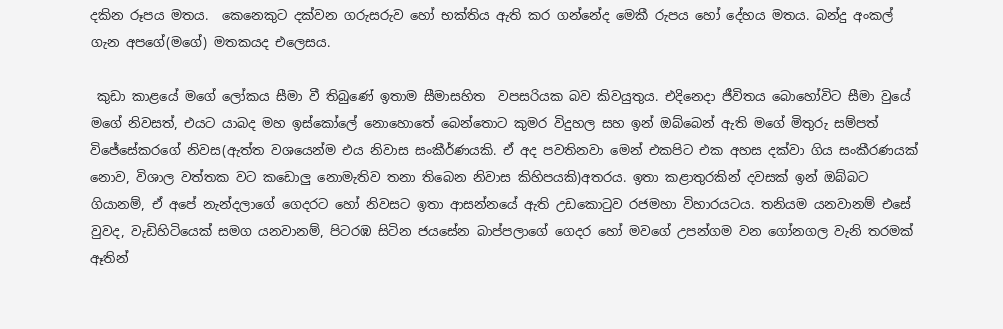දකින රූපය මතය.  කෙනෙකුට දක්වන ගරුසරුව හෝ භක්තිය ඇති කර ගන්නේද මෙකී රුපය හෝ දේහය මතය. බන්දු අංකල් ගැන අපගේ(මගේ) මතකයද එලෙසය.

 කුඩා කාළයේ මගේ ලෝකය සීමා වී තිබුණේ ඉතාම සීමාසහිත  වපසරියක බව කිවයුතුය. එදිනෙදා ජීවිතය බොහෝවිට සීමා වුයේ මගේ නිවසත්, එයට යාබද මහ ඉස්කෝලේ නොහොතේ බෙන්තොට කුමර විදුහල සහ ඉන් ඔබ්බෙන් ඇති මගේ මිතුරු සම්පත් විජේසේකරගේ නිවස(ඇත්ත වශයෙන්ම එය නිවාස සංකීර්ණයකි. ඒ අද පවතිනවා මෙන් එකපිට එක අහස දක්වා ගිය සංකීරණයක් නොව, විශාල වත්තක වට කඩොලු නොමැතිව තනා තිබෙන නිවාස කිහිපයකි)අතරය. ඉතා කළාතුරකින් දවසක් ඉන් ඔබ්බට ගියානම්, ඒ අපේ නැන්දලාගේ ගෙදරට හෝ නිවසට ඉතා ආසන්නයේ ඇති උඩකොටුව රජමහා විහාරයටය. තනියම යනවානම් එසේ වුවද, වැඩිහිටියෙක් සමග යනවානම්, පිටරඹ සිටින ජයසේන බාප්පලාගේ ගෙදර හෝ මවගේ උපන්ගම වන ගෝනගල වැනි තරමක් ඈතින්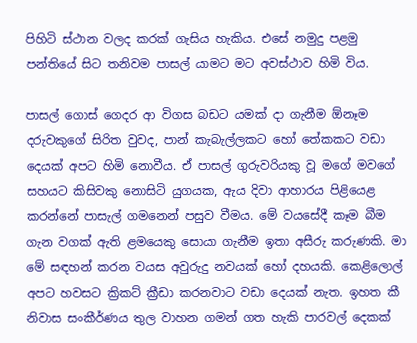පිහිටි ස්ථාන වලද කරක් ගැසිය හැකිය. එසේ නමුදු පළමු පන්තියේ සිට තනිවම පාසල් යාමට මට අවස්ථාව හිමි විය.

පාසල් ගොස් ගෙදර ආ විගස බඩට යමක් දා ගැනීම ඕනෑම දරුවකුගේ සිරිත වුවද, පාන් කැබැල්ලකට හෝ තේකකට වඩා දෙයක් අපට හිමි නොවීය. ඒ පාසල් ගුරුවරියකු වූ මගේ මවගේ සහයට කිසිවකු නොසිටි යුගයක, ඇය දිවා ආහාරය පිළියෙළ කරන්නේ පාසැල් ගමනෙන් පසුව වීමය. මේ වයසේදී කෑම බීම ගැන වගක් ඇති ළමයෙකු සොයා ගැනීම ඉතා අසීරු කරුණකි. මා මේ සඳහන් කරන වයස අවුරුදු නවයක් හෝ දහයකි. කෙළිලොල් අපට හවසට ක්‍රිකට් ක්‍රීඩා කරනවාට වඩා දෙයක් නැත. ඉහත කී නිවාස සංකීර්ණය තුල වාහන ගමන් ගත හැකි පාරවල් දෙකක්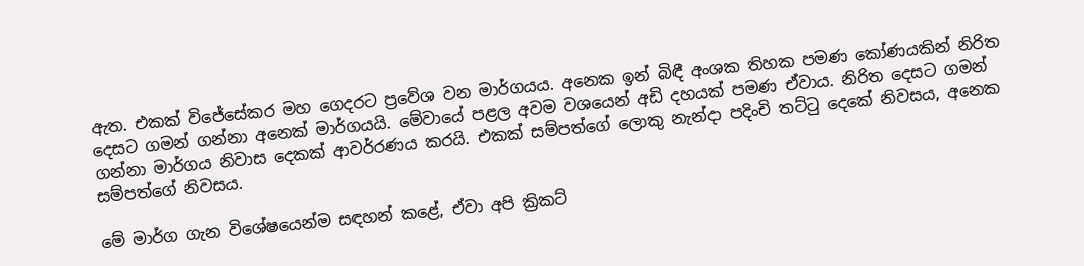ඇත. එකක් විජේසේකර මහ ගෙදරට ප්‍රවේශ වන මාර්ගයය. අනෙක ඉන් බිඳී අංශක තිහක පමණ කෝණයකින් නිරිත දෙසට ගමන් ගන්නා අනෙක් මාර්ගයයි. මේවායේ පළල අවම වශයෙන් අඩි දහයක් පමණ ඒවාය. නිරිත දෙසට ගමන් ගන්නා මාර්ගය නිවාස දෙකක් ආවර්රණය කරයි. එකක් සම්පත්ගේ ලොකු නැන්දා පදිංචි තට්ටු දෙකේ නිවසය, අනෙක සම්පත්ගේ නිවසය.

මේ මාර්ග ගැන විශේෂයෙන්ම සඳහන් කළේ, ඒවා අපි ක්‍රිකට්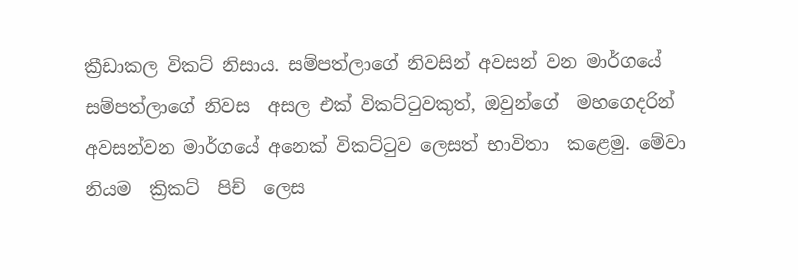ක්‍රීඩාකල විකට් නිසාය. සම්පත්ලාගේ නිවසින් අවසන් වන මාර්ගයේ සම්පත්ලාගේ නිවස  අසල එක් විකට්ටුවකුත්, ඔවුන්ගේ  මහගෙදරින් අවසන්වන මාර්ගයේ අනෙක් විකට්ටුව ලෙසත් භාවිතා  කළෙමු. මේවා  නියම  ක්‍රිකට්  පිච්  ලෙස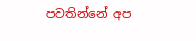පවතින්නේ අප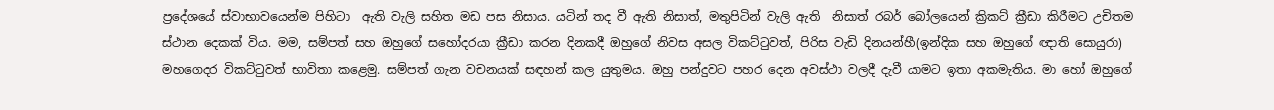ප්‍රදේශයේ ස්වාභාවයෙන්ම පිහිටා  ඇති වැලි සහිත මඩ පස නිසාය. යටින් තද වී ඇති නිසාත්, මතුපිටින් වැලි ඇති  නිසාත් රබර් බෝලයෙන් ක්‍රිකට් ක්‍රීඩා කිරීමට උචිතම ස්ථාන දෙකක් විය. මම, සම්පත් සහ ඔහුගේ සහෝදරයා ක්‍රීඩා කරන දිනකදී ඔහුගේ නිවස අසල විකට්ටුවත්, පිරිස වැඩි දිනයන්හී(ඉන්දික සහ ඔහුගේ ඥාති සොයුරා)  මහගෙදර විකට්ටුවත් භාවිතා කළෙමු. සම්පත් ගැන වචනයක් සඳහන් කල යුතුමය. ඔහු පන්දුවට පහර දෙන අවස්ථා වලදී දැවී යාමට ඉතා අකමැතිය. මා හෝ ඔහුගේ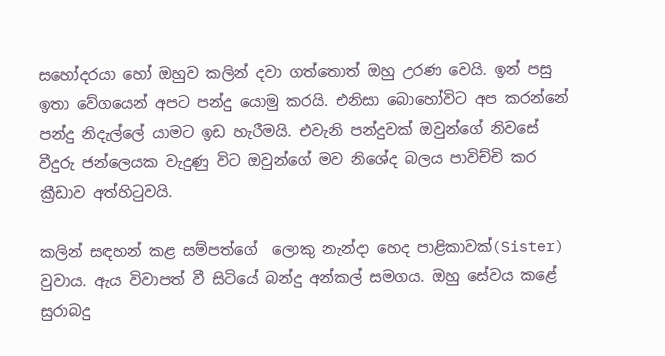සහෝදරයා හෝ ඔහුව කලින් දවා ගත්තොත් ඔහු උරණ වෙයි. ඉන් පසු ඉතා වේගයෙන් අපට පන්දු යොමු කරයි. එනිසා බොහෝවිට අප කරන්නේ පන්දු නිදැල්ලේ යාමට ඉඩ හැරීමයි. එවැනි පන්දුවක් ඔවුන්ගේ නිවසේ වීදුරු ජන්ලෙයක වැදුණු විට ඔවුන්ගේ මව නිශේද බලය පාවිච්චි කර ක්‍රීඩාව අත්හිටුවයි.

කලින් සඳහන් කළ සම්පත්ගේ  ලොකු නැන්දා හෙද පාළිකාවක්(Sister) වුවාය. ඇය විවාපත් වී සිටියේ බන්දු අන්කල් සමගය. ඔහු සේවය කළේ සුරාබදු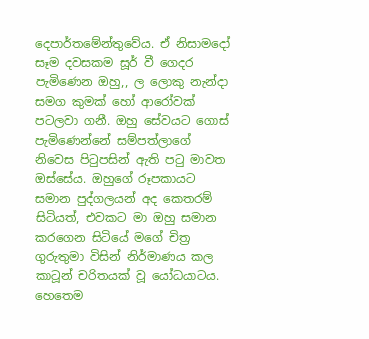දෙපාර්තමේන්තුවේය. ඒ නිසාමදෝ සෑම දවසකම සූර් වී ගෙදර පැමිණෙන ඔහු,, ල ලොකු නැන්දා සමග කුමක් හෝ ආරෝවක් පටලවා ගනී. ඔහු සේවයට ගොස් පැමිණෙන්නේ සම්පත්ලාගේ නිවෙස පිටුපසින් ඇති පටු මාවත ඔස්සේය. ඔහුගේ රූපකායට සමාන පුද්ගලයන් අද කෙතරම් සිටියත්, එවකට මා ඔහු සමාන කරගෙන සිටියේ මගේ චිත්‍ර ගුරුතුමා විසින් නිර්මාණය කල කාටූන් චරිතයක් වූ යෝධයාටය. හෙතෙම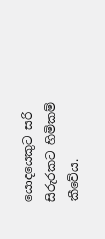යොදයෙකුට සරි සිරුරකට හිමිකම් කීවේය.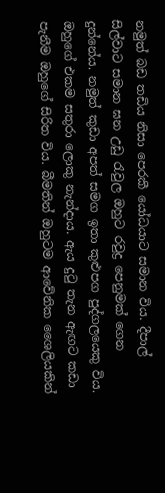නමුත් බඩ තඩිය නිසා පෙරකී යෝධයාට සමාන විය. දීපාල් සිල්වාට සමාන ඝන උඩු රැවුල ඔහුට රවුද්‍ර පෙනුමක් ගෙන දුන්නේය. නමුත් කුඩා අපත් සමග ඉතා කුළුපග පුද්ගලයෙකු විය. ඔහුගේ එකම සතුරා ලොකු නැන්දාය. ඇය දුටු තැන ඇඟට කඩා පැනීම ඔහුගේ සිරිත විය. බීමතින් ඔහුටම ආවේනික ශෛලියකින්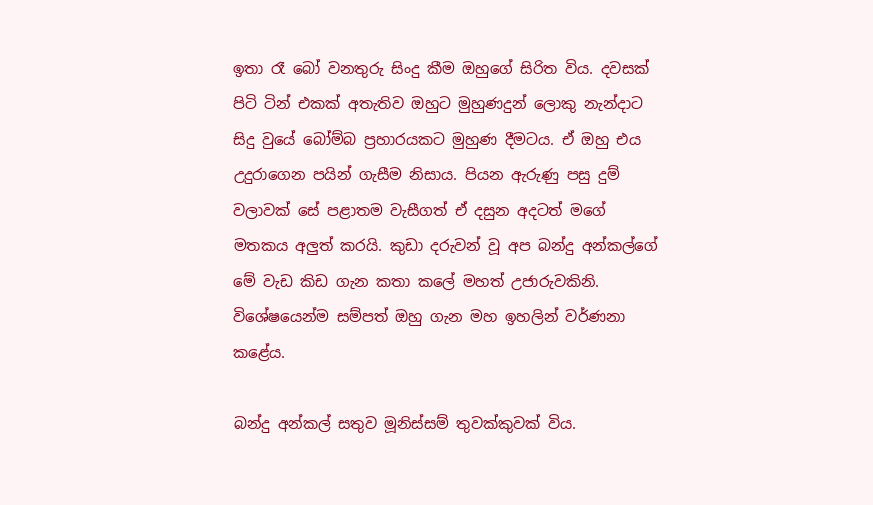ඉතා රෑ බෝ වනතුරු සිංදු කීම ඔහුගේ සිරිත විය. දවසක් පිටි ටින් එකක් අතැතිව ඔහුට මුහුණදුන් ලොකු නැන්දාට සිදු වුයේ බෝම්බ ප්‍රහාරයකට මුහුණ දීමටය. ඒ ඔහු එය උදුරාගෙන පයින් ගැසීම නිසාය. පියන ඇරුණු පසු දුම් වලාවක් සේ පළාතම වැසීගත් ඒ දසුන අදටත් මගේ මතකය අලුත් කරයි. කුඩා දරුවන් වූ අප බන්දු අන්කල්ගේ මේ වැඩ කිඩ ගැන කතා කලේ මහත් උජාරුවකිනි. විශේෂයෙන්ම සම්පත් ඔහු ගැන මහ ඉහලින් වර්ණනා කළේය.

බන්දු අන්කල් සතුව මූනිස්සම් තුවක්කුවක් විය.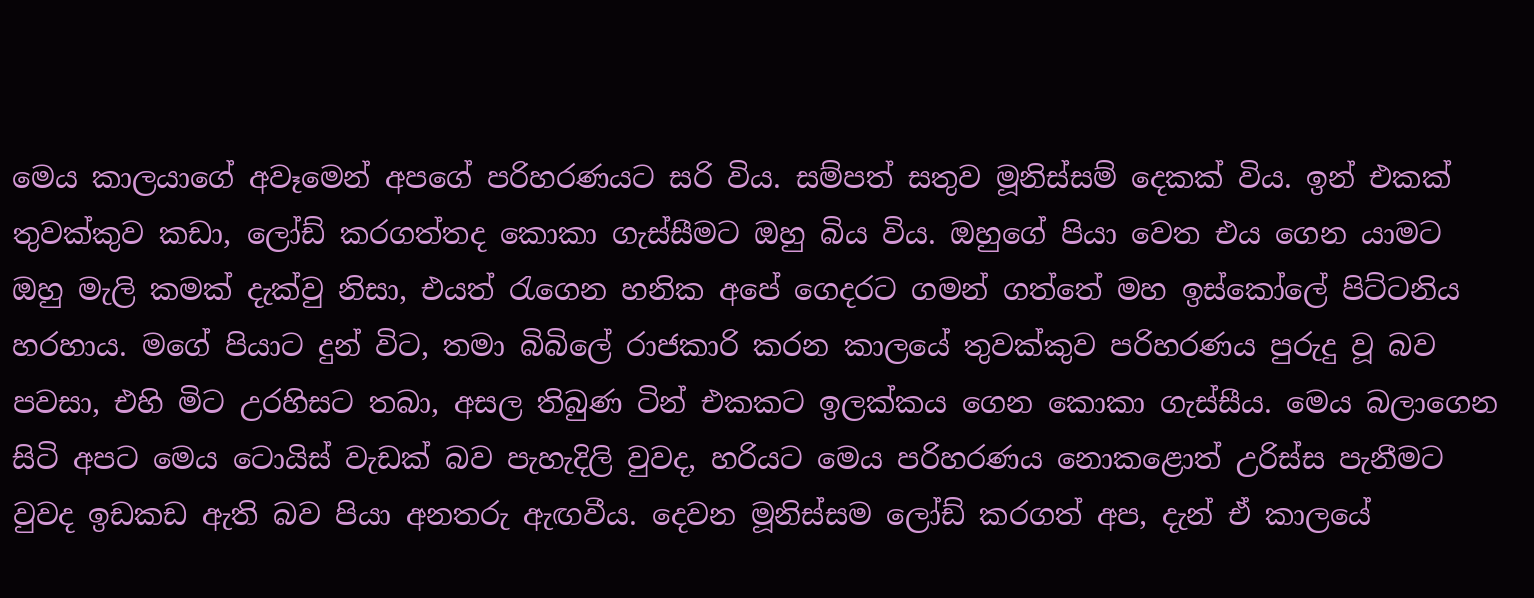මෙය කාලයාගේ අවෑමෙන් අපගේ පරිහරණයට සරි විය. සම්පත් සතුව මූනිස්සම් දෙකක් විය. ඉන් එකක් තුවක්කුව කඩා, ලෝඩ් කරගත්තද කොකා ගැස්සීමට ඔහු බිය විය. ඔහුගේ පියා වෙත එය ගෙන යාමට ඔහු මැලි කමක් දැක්වු නිසා, එයත් රැගෙන හනික අපේ ගෙදරට ගමන් ගත්තේ මහ ඉස්කෝලේ පිට්ටනිය හරහාය. මගේ පියාට දුන් විට, තමා බිබිලේ රාජකාරි කරන කාලයේ තුවක්කුව පරිහරණය පුරුදු වූ බව පවසා, එහි මිට උරහිසට තබා, අසල තිබුණ ටින් එකකට ඉලක්කය ගෙන කොකා ගැස්සීය. මෙය බලාගෙන සිටි අපට මෙය ටොයිස් වැඩක් බව පැහැදිලි වුවද, හරියට මෙය පරිහරණය නොකළොත් උරිස්ස පැනීමට වුවද ඉඩකඩ ඇති බව පියා අනතරු ඇඟවීය. දෙවන මූනිස්සම ලෝඩ් කරගත් අප, දැන් ඒ කාලයේ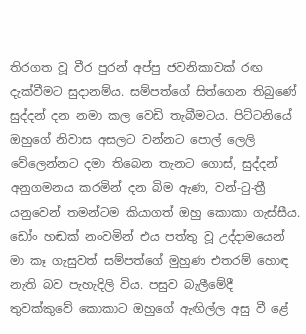තිරගත වූ වීර පුරන් අප්පු ජවනිකාවක් රඟ දැක්වීමට සුදානම්ය. සම්පත්ගේ සිත්ගෙන තිබුණේ සුද්දන් දන නමා කල වෙඩි තැබීමටය. පිට්ටනියේ ඔහුගේ නිවාස අසලට වන්නට පොල් ලෙලි වේලෙන්නට දමා තිබෙන තැනට ගොස්, සුද්දන් අනුගමනය කරමින් දන බිම ඇණ, වන්-ටු-ත්‍රී යනුවෙන් තමන්ටම කියාගත් ඔහු කොකා ගැස්සීය. ඩෝං හඬක් නංවමින් එය පත්තු වූ උද්දාමයෙන් මා කෑ ගැසුවත් සම්පත්ගේ මුහුණ එතරම් හොඳ නැති බව පැහැදිලි විය. පසුව බැලීමේදී තුවක්කුවේ කොකාට ඔහුගේ ඇඟිල්ල අසු වී ළේ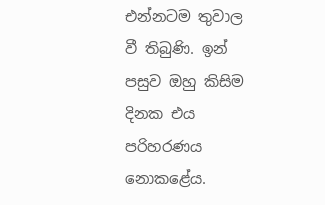එන්නටම තුවාල වී තිබුණි. ඉන් පසුව ඔහු කිසිම දිනක එය පරිහරණය නොකළේය.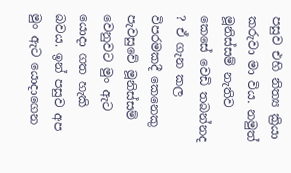පසුව එහි නිත්‍ය ක්‍රියා කරුවා මා විය. නමුත් මූනිස්සම් නැතිව කෙසේ වෙඩි තබන්නද ? ඒ ගැන කල විපරමකදී කෙනෙකු පැවසුවේ මූනිස්සම් වෙනුවට මුං ඇට යොදා ගත හැකි බවය. ඉන් පසුව අප මුං ඇට යොදාගෙන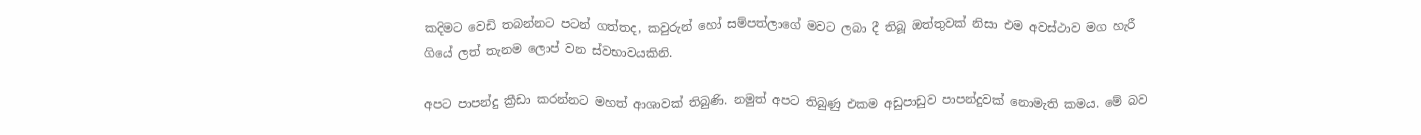කදිමට වෙඩි තබන්නට පටන් ගත්තද, කවුරුන් හෝ සම්පත්ලාගේ මවට ලබා දී තිබූ ඔත්තුවක් නිසා එම අවස්ථාව මග හැරී ගියේ ලත් තැනම ලොප් වන ස්වභාවයකිනි.

අපට පාපන්දු ක්‍රීඩා කරන්නට මහත් ආශාවක් තිබුණි. නමුත් අපට තිබුණු එකම අඩුපාඩුව පාපන්දුවක් නොමැති කමය. මේ බව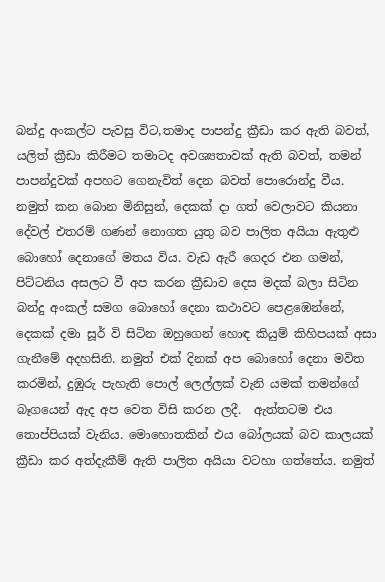බන්දු අංකල්ට පැවසු විට,තමාද පාපන්දු ක්‍රීඩා කර ඇති බවත්, යලිත් ක්‍රීඩා කිරීමට තමාටද අවශ්‍යතාවක් ඇති බවත්, තමන් පාපන්දුවක් අපහට ගෙනැවිත් දෙන බවත් පොරොන්දු වීය. නමුත් කන බොන මිනිසුන්, දෙකක් දා ගත් වෙලාවට කියනා දේවල් එතරම් ගණන් නොගත යුතු බව පාලිත අයියා ඇතුළු බොහෝ දෙනාගේ මතය විය. වැඩ ඇරී ගෙදර එන ගමන්, පිට්ටනිය අසලට වී අප කරන ක්‍රීඩාව දෙස මදක් බලා සිටින බන්දු අංකල් සමග බොහෝ දෙනා කථාවට පෙළඹෙන්නේ, දෙකක් දමා සූර් වි සිටින ඔහුගෙන් හොඳ කියුම් කිහිපයක් අසා ගැනීමේ අදහසිනි. නමුත් එක් දිනක් අප බොහෝ දෙනා මවිත කරමින්, දුඹුරු පැහැති පොල් ලෙල්ලක් වැනි යමක් තමන්ගේ බෑගයෙන් ඇද අප වෙත විසි කරන ලදී.  ඇත්තටම එය තොප්පියක් වැනිය. මොහොතකින් එය බෝලයක් බව කාලයක් ක්‍රීඩා කර අත්දැකීම් ඇති පාලිත අයියා වටහා ගත්තේය. නමුත්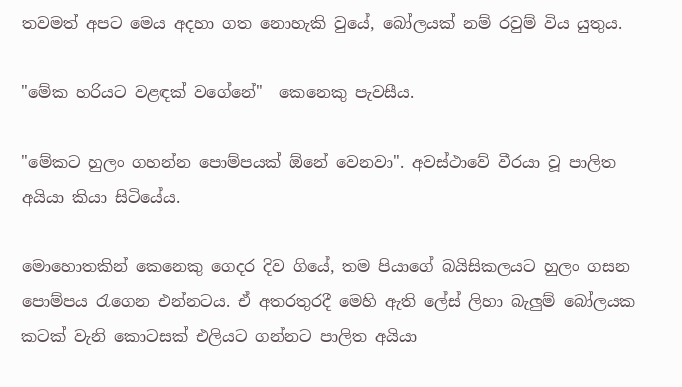තවමත් අපට මෙය අදහා ගත නොහැකි වුයේ, බෝලයක් නම් රවුම් විය යුතුය.

"මේක හරියට වළඳක් වගේනේ"  කෙනෙකු පැවසීය.

"මේකට හුලං ගහන්න පොම්පයක් ඕනේ වෙනවා". අවස්ථාවේ වීරයා වූ පාලිත අයියා කියා සිටියේය.

මොහොතකින් කෙනෙකු ගෙදර දිව ගියේ, තම පියාගේ බයිසිකලයට හුලං ගසන පොම්පය රැගෙන එන්නටය. ඒ අතරතුරදී මෙහි ඇති ලේස් ලිහා බැලුම් බෝලයක කටක් වැනි කොටසක් එලියට ගන්නට පාලිත අයියා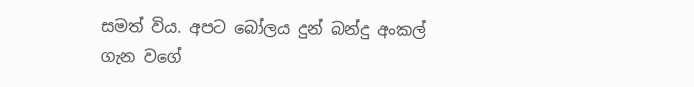සමත් විය. අපට බෝලය දුන් බන්දු අංකල් ගැන වගේ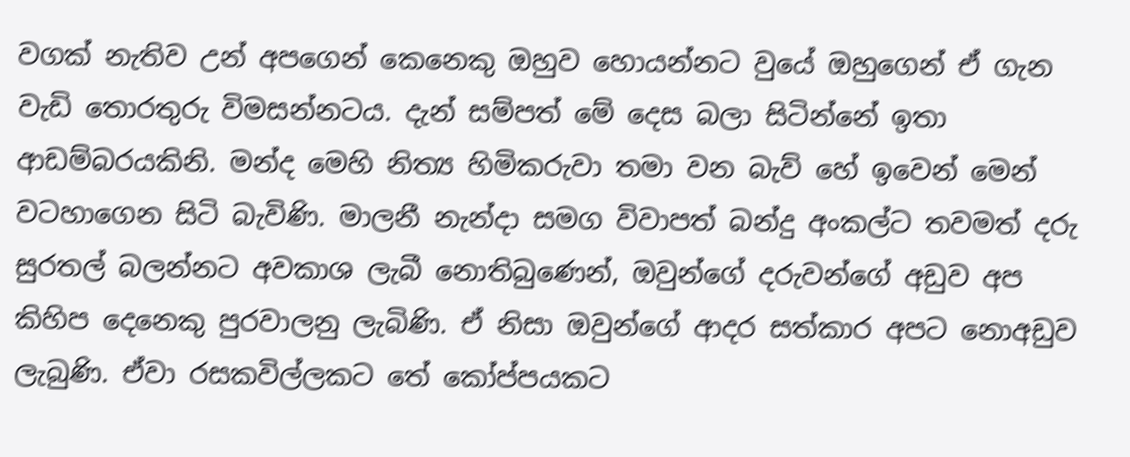වගක් නැතිව උන් අපගෙන් කෙනෙකු ඔහුව හොයන්නට වුයේ ඔහුගෙන් ඒ ගැන වැඩි තොරතුරු විමසන්නටය. දැන් සම්පත් මේ දෙස බලා සිටින්නේ ඉතා ආඩම්බරයකිනි. මන්ද මෙහි නිත්‍ය හිමිකරුවා තමා වන බැව් හේ ඉවෙන් මෙන් වටහාගෙන සිටි බැවිණි. මාලනී නැන්දා සමග විවාපත් බන්දු අංකල්ට තවමත් දරු සුරතල් බලන්නට අවකාශ ලැබී නොතිබුණෙන්, ඔවුන්ගේ දරුවන්ගේ අඩුව අප කිහිප දෙනෙකු පුරවාලනු ලැබිණි. ඒ නිසා ඔවුන්ගේ ආදර සත්කාර අපට නොඅඩුව ලැබුණි. ඒවා රසකවිල්ලකට තේ කෝප්පයකට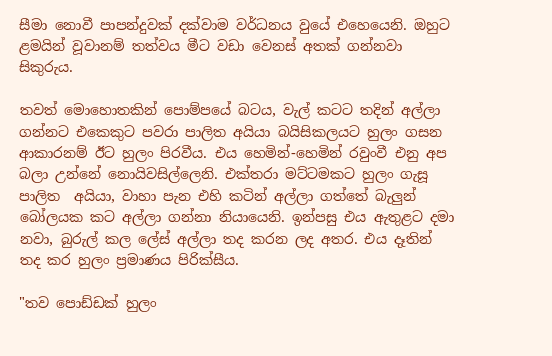සීමා නොවී පාපන්දුවක් දක්වාම වර්ධනය වුයේ එහෙයෙනි. ඔහුට ළමයින් වූවානම් තත්වය මීට වඩා වෙනස් අතක් ගන්නවා සිකුරුය.

තවත් මොහොතකින් පොම්පයේ බටය, වැල් කටට තදින් අල්ලා ගන්නට එකෙකුට පවරා පාලිත අයියා බයිසිකලයට හුලං ගසන ආකාරනම් ඊට හුලං පිරවීය. එය හෙමින්-හෙමින් රවුංවී එනු අප බලා උන්නේ නොයිවසිල්ලෙනි. එක්තරා මට්ටමකට හුලං ගැසූ  පාලිත  අයියා, වාහා පැන එහි කටින් අල්ලා ගත්තේ බැලුන් බෝලයක කට අල්ලා ගන්නා නියායෙනි. ඉන්පසු එය ඇතුළට දමා නවා, බුරුල් කල ලේස් අල්ලා තද කරන ලද අතර. එය දෑතින් තද කර හුලං ප්‍රමාණය පිරික්සීය.

"තව පොඩ්ඩක් හුලං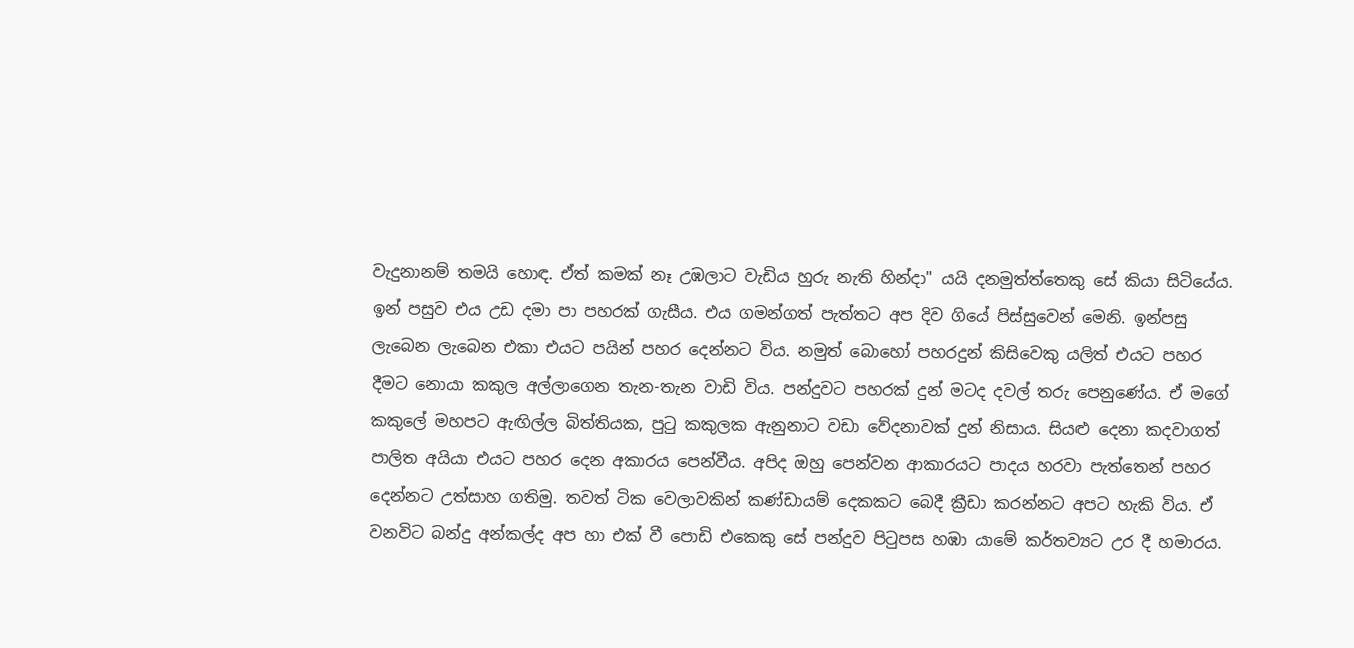වැදුනානම් තමයි හොඳ. ඒත් කමක් නෑ උඹලාට වැඩිය හුරු නැති හින්දා" යයි දනමුත්ත්තෙකු සේ කියා සිටියේය. ඉන් පසුව එය උඩ දමා පා පහරක් ගැසීය. එය ගමන්ගත් පැත්තට අප දිව ගියේ පිස්සුවෙන් මෙනි. ඉන්පසු ලැබෙන ලැබෙන එකා එයට පයින් පහර දෙන්නට විය. නමුත් බොහෝ පහරදුන් කිසිවෙකු යලිත් එයට පහර දීමට නොයා කකුල අල්ලාගෙන තැන-තැන වාඩි විය. පන්දුවට පහරක් දුන් මටද දවල් තරු පෙනුණේය. ඒ මගේ කකුලේ මහපට ඇඟිල්ල බිත්තියක, පුටු කකුලක ඇනුනාට වඩා වේදනාවක් දුන් නිසාය. සියළු දෙනා කදවාගත් පාලිත අයියා එයට පහර දෙන අකාරය පෙන්වීය. අපිද ඔහු පෙන්වන ආකාරයට පාදය හරවා පැත්තෙන් පහර දෙන්නට උත්සාහ ගතිමු. තවත් ටික වෙලාවකින් කණ්ඩායම් දෙකකට බෙදී ක්‍රීඩා කරන්නට අපට හැකි විය. ඒ වනවිට බන්දු අන්කල්ද අප හා එක් වී පොඩි එකෙකු සේ පන්දුව පිටුපස හඹා යාමේ කර්තව්‍යට උර දී හමාරය.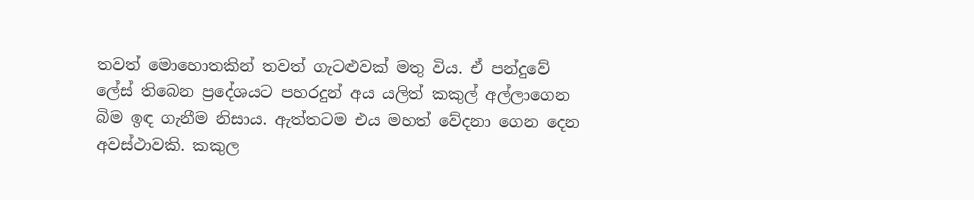තවත් මොහොතකින් තවත් ගැටළුවක් මතු විය. ඒ පන්දුවේ ලේස් තිබෙන ප්‍රදේශයට පහරදුන් අය යලිත් කකුල් අල්ලාගෙන බිම ඉඳ ගැනීම නිසාය. ඇත්තටම එය මහත් වේදනා ගෙන දෙන අවස්ථාවකි. කකුල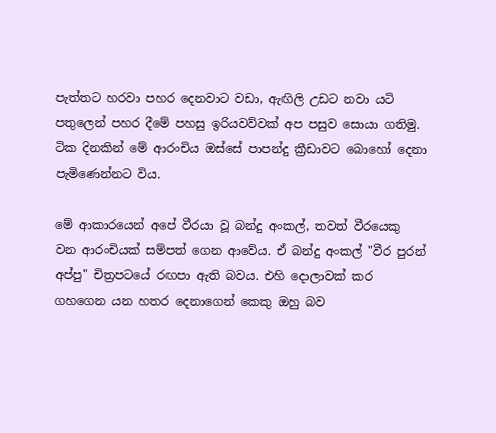පැත්තට හරවා පහර දෙනවාට වඩා, ඇඟිලි උඩට නවා යටි පතුලෙන් පහර දීමේ පහසු ඉරියවව්වක් අප පසුව සොයා ගතිමු. ටික දිනකින් මේ ආරංචිය ඔස්සේ පාපන්දු ක්‍රීඩාවට බොහෝ දෙනා පැමිණෙන්නට විය.

මේ ආකාරයෙන් අපේ වීරයා වූ බන්දු අංකල්, තවත් වීරයෙකු වන ආරංචියක් සම්පත් ගෙන ආවේය. ඒ බන්දු අංකල් "වීර පුරන් අප්පු" චිත්‍රපටයේ රඟපා ඇති බවය. එහි දොලාවක් කර ගහගෙන යන හතර දෙනාගෙන් කෙකු ඔහු බව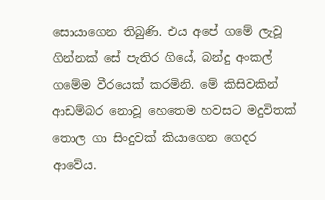සොයාගෙන තිබුණි. එය අපේ ගමේ ලැවූ ගින්නක් සේ පැතිර ගියේ, බන්දු අංකල් ගමේම වීරයෙක් කරමිනි. මේ කිසිවකින් ආඩම්බර නොවූ හෙතෙම හවසට මදුවිතක් තොල ගා සිංදුවක් කියාගෙන ගෙදර ආවේය.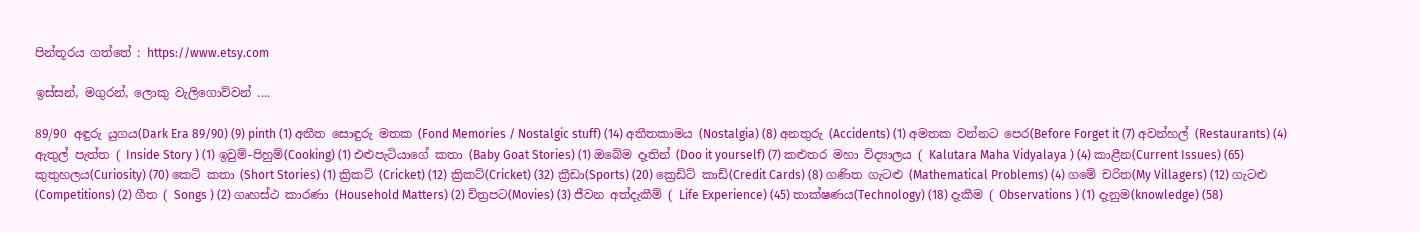පින්තූරය ගත්තේ : https://www.etsy.com

ඉස්සන්, මගුරන්, ලොකු වැලිගොව්වන් ....

89/90 අඳුරු යුගය(Dark Era 89/90) (9) pinth (1) අතීත සොඳුරු මතක (Fond Memories / Nostalgic stuff) (14) අතීතකාමය (Nostalgia) (8) අනතුරු (Accidents) (1) අමතක වන්නට පෙර(Before Forget it (7) අවන්හල් (Restaurants) (4) ඇතුල් පැත්ත ( Inside Story ) (1) ඉවුම්-පිහුම්(Cooking) (1) එළුපැටියාගේ කතා (Baby Goat Stories) (1) ඔබේම දෑතින් (Doo it yourself) (7) කළුතර මහා විද්‍යාලය ( Kalutara Maha Vidyalaya ) (4) කාළීන(Current Issues) (65) කුතුහලය(Curiosity) (70) කෙටි කතා (Short Stories) (1) ක්‍රිකට් (Cricket) (12) ක්‍රිකට්(Cricket) (32) ක්‍රීඩා(Sports) (20) ක්‍රෙඩිට් කාඩ්(Credit Cards) (8) ගණිත ගැටළු (Mathematical Problems) (4) ගමේ චරිත(My Villagers) (12) ගැටළු (Competitions) (2) ගීත ( Songs ) (2) ගෘහස්ථ කාරණා (Household Matters) (2) චිත්‍රපට(Movies) (3) ජීවන අත්දැකීම් ( Life Experience) (45) තාක්ෂණය(Technology) (18) දැකීම ( Observations ) (1) දැනුම(knowledge) (58)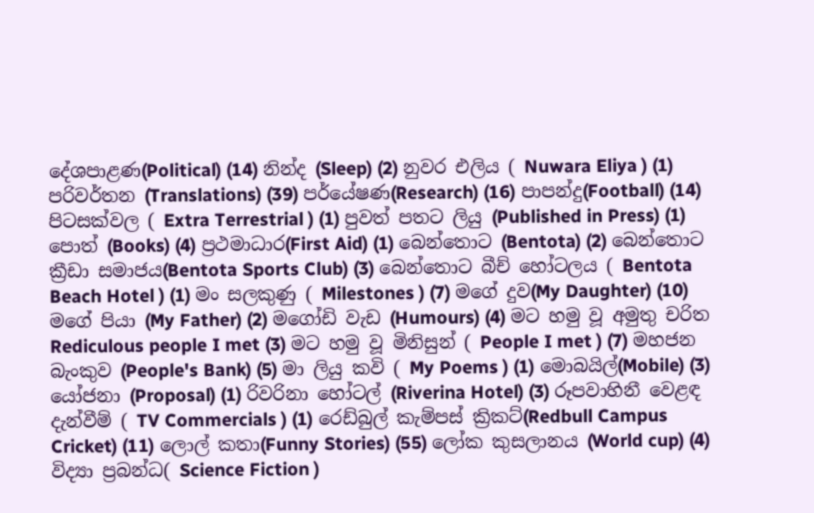දේශපාළණ(Political) (14) නින්ද (Sleep) (2) නුවර එලිය ( Nuwara Eliya ) (1) පරිවර්තන (Translations) (39) පර්යේෂණ(Research) (16) පාපන්දු(Football) (14) පිටසක්වල ( Extra Terrestrial ) (1) පුවත් පතට ලියු (Published in Press) (1) පොත් (Books) (4) ප්‍රථමාධාර(First Aid) (1) බෙන්තොට (Bentota) (2) බෙන්තොට ක්‍රීඩා සමාජය(Bentota Sports Club) (3) බෙන්තොට බීච් හෝටලය ( Bentota Beach Hotel ) (1) මං සලකුණු ( Milestones ) (7) මගේ දුව(My Daughter) (10) මගේ පියා (My Father) (2) මගෝඩි වැඩ (Humours) (4) මට හමු වූ අමුතු චරිත Rediculous people I met (3) මට හමු වූ මිනිසුන් ( People I met ) (7) මහජන බැංකුව (People's Bank) (5) මා ලියු කවි ( My Poems ) (1) මොබයිල්(Mobile) (3) යෝජනා (Proposal) (1) රිවරිනා හෝටල් (Riverina Hotel) (3) රූපවාහිනී වෙළඳ දැන්වීම් ( TV Commercials ) (1) රෙඩ්බුල් කැම්පස් ක්‍රිකට්(Redbull Campus Cricket) (11) ලොල් කතා(Funny Stories) (55) ලෝක කුසලානය (World cup) (4) විද්‍යා ප්‍රබන්ධ( Science Fiction )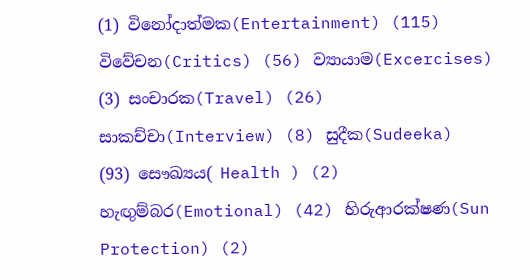(1) විනෝදාත්මක(Entertainment) (115) විවේචන(Critics) (56) ව්‍යායාම(Excercises) (3) සංචාරක(Travel) (26) සාකච්චා(Interview) (8) සුදීක(Sudeeka) (93) සෞඛ්‍යය( Health ) (2) හැඟුම්බර(Emotional) (42) හිරුආරක්ෂණ(Sun Protection) (2)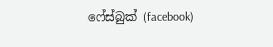ෆේස්බුක් (facebook)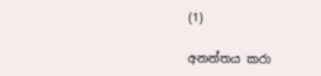(1)

අනන්තය කරා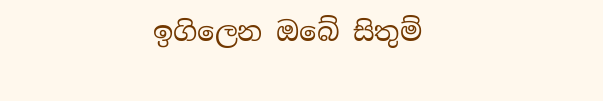ඉගිලෙන ඔබේ සිතුම්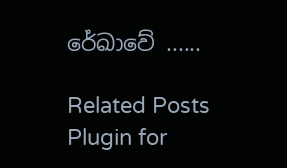රේඛාවේ ......

Related Posts Plugin for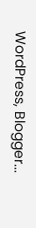WordPress, Blogger...